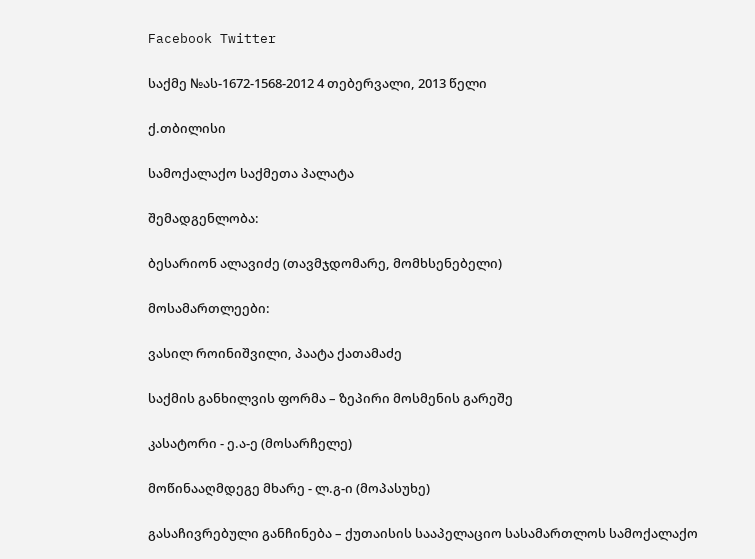Facebook Twitter

საქმე №ას-1672-1568-2012 4 თებერვალი, 2013 წელი

ქ.თბილისი

სამოქალაქო საქმეთა პალატა

შემადგენლობა:

ბესარიონ ალავიძე (თავმჯდომარე, მომხსენებელი)

მოსამართლეები:

ვასილ როინიშვილი, პაატა ქათამაძე

საქმის განხილვის ფორმა – ზეპირი მოსმენის გარეშე

კასატორი - ე.ა-ე (მოსარჩელე)

მოწინააღმდეგე მხარე - ლ.გ-ი (მოპასუხე)

გასაჩივრებული განჩინება – ქუთაისის სააპელაციო სასამართლოს სამოქალაქო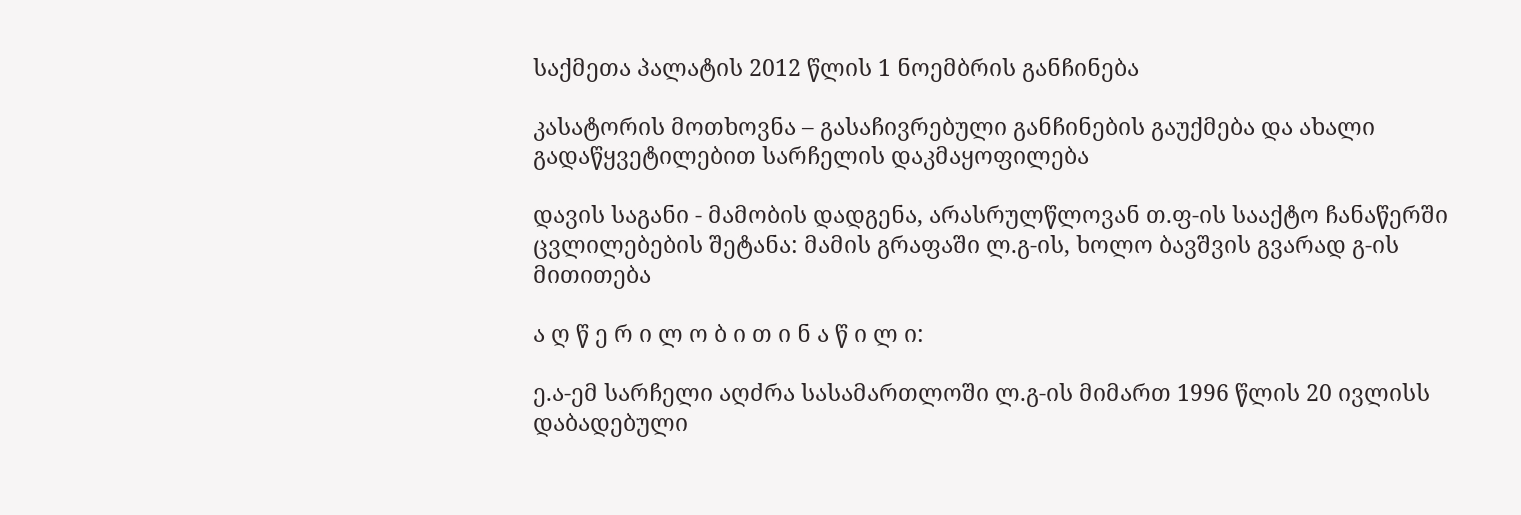საქმეთა პალატის 2012 წლის 1 ნოემბრის განჩინება

კასატორის მოთხოვნა – გასაჩივრებული განჩინების გაუქმება და ახალი გადაწყვეტილებით სარჩელის დაკმაყოფილება

დავის საგანი - მამობის დადგენა, არასრულწლოვან თ.ფ-ის სააქტო ჩანაწერში ცვლილებების შეტანა: მამის გრაფაში ლ.გ-ის, ხოლო ბავშვის გვარად გ-ის მითითება

ა ღ წ ე რ ი ლ ო ბ ი თ ი ნ ა წ ი ლ ი:

ე.ა-ემ სარჩელი აღძრა სასამართლოში ლ.გ-ის მიმართ 1996 წლის 20 ივლისს დაბადებული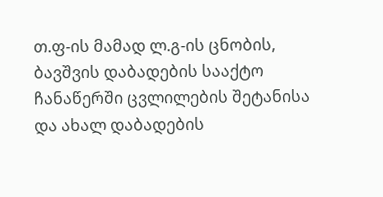თ.ფ-ის მამად ლ.გ-ის ცნობის, ბავშვის დაბადების სააქტო ჩანაწერში ცვლილების შეტანისა და ახალ დაბადების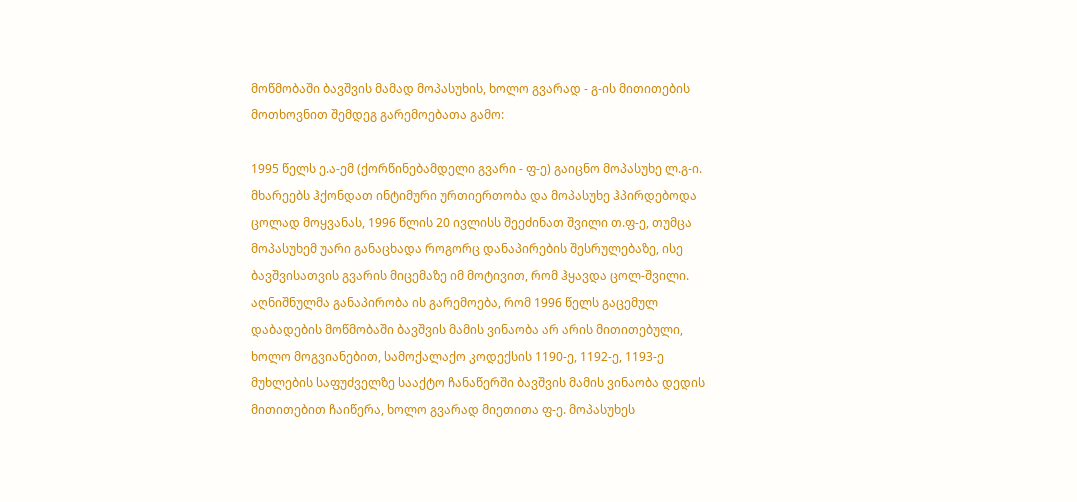მოწმობაში ბავშვის მამად მოპასუხის, ხოლო გვარად - გ-ის მითითების მოთხოვნით შემდეგ გარემოებათა გამო:

1995 წელს ე.ა-ემ (ქორწინებამდელი გვარი - ფ-ე) გაიცნო მოპასუხე ლ.გ-ი. მხარეებს ჰქონდათ ინტიმური ურთიერთობა და მოპასუხე ჰპირდებოდა ცოლად მოყვანას, 1996 წლის 20 ივლისს შეეძინათ შვილი თ.ფ-ე, თუმცა მოპასუხემ უარი განაცხადა როგორც დანაპირების შესრულებაზე, ისე ბავშვისათვის გვარის მიცემაზე იმ მოტივით, რომ ჰყავდა ცოლ-შვილი. აღნიშნულმა განაპირობა ის გარემოება, რომ 1996 წელს გაცემულ დაბადების მოწმობაში ბავშვის მამის ვინაობა არ არის მითითებული, ხოლო მოგვიანებით, სამოქალაქო კოდექსის 1190-ე, 1192-ე, 1193-ე მუხლების საფუძველზე სააქტო ჩანაწერში ბავშვის მამის ვინაობა დედის მითითებით ჩაიწერა, ხოლო გვარად მიეთითა ფ-ე. მოპასუხეს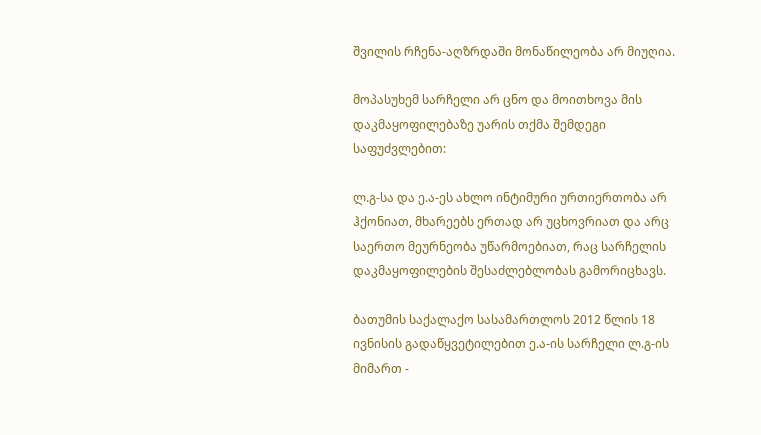შვილის რჩენა-აღზრდაში მონაწილეობა არ მიუღია.

მოპასუხემ სარჩელი არ ცნო და მოითხოვა მის დაკმაყოფილებაზე უარის თქმა შემდეგი საფუძვლებით:

ლ.გ-სა და ე.ა-ეს ახლო ინტიმური ურთიერთობა არ ჰქონიათ, მხარეებს ერთად არ უცხოვრიათ და არც საერთო მეურნეობა უწარმოებიათ, რაც სარჩელის დაკმაყოფილების შესაძლებლობას გამორიცხავს.

ბათუმის საქალაქო სასამართლოს 2012 წლის 18 ივნისის გადაწყვეტილებით ე.ა-ის სარჩელი ლ.გ-ის მიმართ -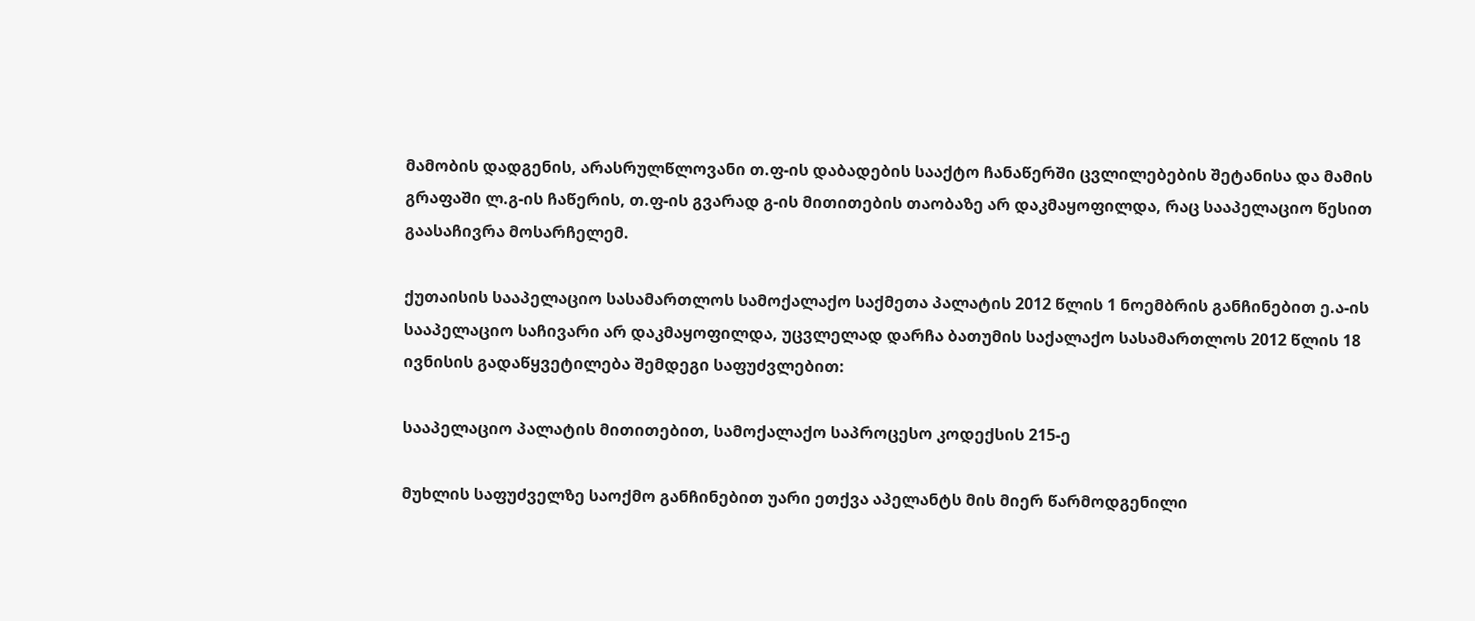მამობის დადგენის, არასრულწლოვანი თ.ფ-ის დაბადების სააქტო ჩანაწერში ცვლილებების შეტანისა და მამის გრაფაში ლ.გ-ის ჩაწერის, თ.ფ-ის გვარად გ-ის მითითების თაობაზე არ დაკმაყოფილდა, რაც სააპელაციო წესით გაასაჩივრა მოსარჩელემ.

ქუთაისის სააპელაციო სასამართლოს სამოქალაქო საქმეთა პალატის 2012 წლის 1 ნოემბრის განჩინებით ე.ა-ის სააპელაციო საჩივარი არ დაკმაყოფილდა, უცვლელად დარჩა ბათუმის საქალაქო სასამართლოს 2012 წლის 18 ივნისის გადაწყვეტილება შემდეგი საფუძვლებით:

სააპელაციო პალატის მითითებით, სამოქალაქო საპროცესო კოდექსის 215-ე

მუხლის საფუძველზე საოქმო განჩინებით უარი ეთქვა აპელანტს მის მიერ წარმოდგენილი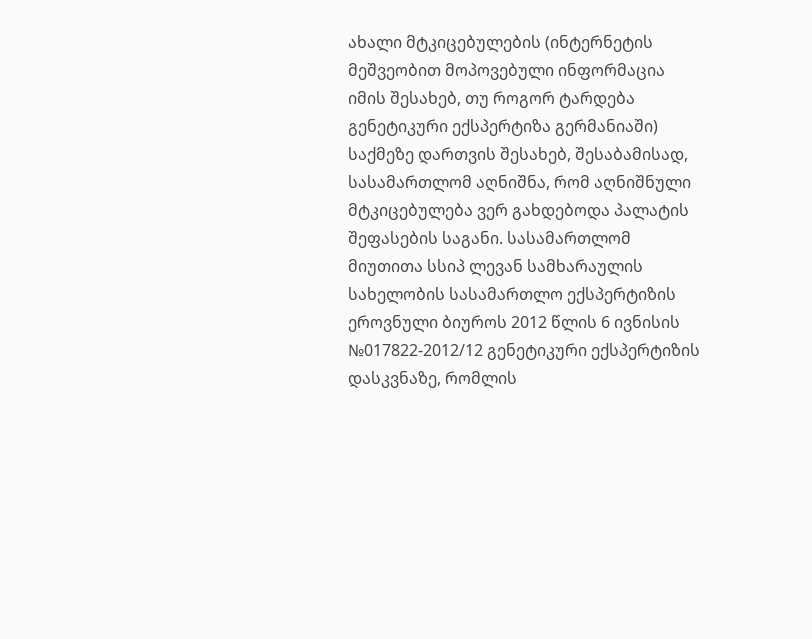ახალი მტკიცებულების (ინტერნეტის მეშვეობით მოპოვებული ინფორმაცია იმის შესახებ, თუ როგორ ტარდება გენეტიკური ექსპერტიზა გერმანიაში) საქმეზე დართვის შესახებ, შესაბამისად, სასამართლომ აღნიშნა, რომ აღნიშნული მტკიცებულება ვერ გახდებოდა პალატის შეფასების საგანი. სასამართლომ მიუთითა სსიპ ლევან სამხარაულის სახელობის სასამართლო ექსპერტიზის ეროვნული ბიუროს 2012 წლის 6 ივნისის №017822-2012/12 გენეტიკური ექსპერტიზის დასკვნაზე, რომლის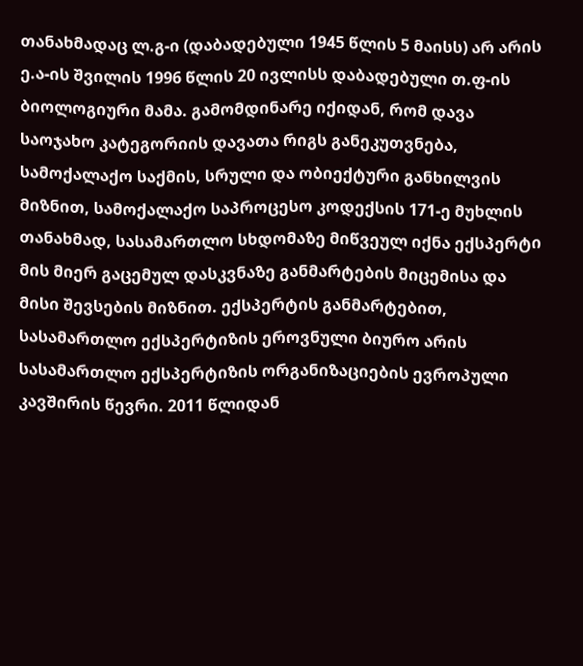თანახმადაც ლ.გ-ი (დაბადებული 1945 წლის 5 მაისს) არ არის ე.ა-ის შვილის 1996 წლის 20 ივლისს დაბადებული თ.ფ-ის ბიოლოგიური მამა. გამომდინარე იქიდან, რომ დავა საოჯახო კატეგორიის დავათა რიგს განეკუთვნება, სამოქალაქო საქმის, სრული და ობიექტური განხილვის მიზნით, სამოქალაქო საპროცესო კოდექსის 171-ე მუხლის თანახმად, სასამართლო სხდომაზე მიწვეულ იქნა ექსპერტი მის მიერ გაცემულ დასკვნაზე განმარტების მიცემისა და მისი შევსების მიზნით. ექსპერტის განმარტებით, სასამართლო ექსპერტიზის ეროვნული ბიურო არის სასამართლო ექსპერტიზის ორგანიზაციების ევროპული კავშირის წევრი. 2011 წლიდან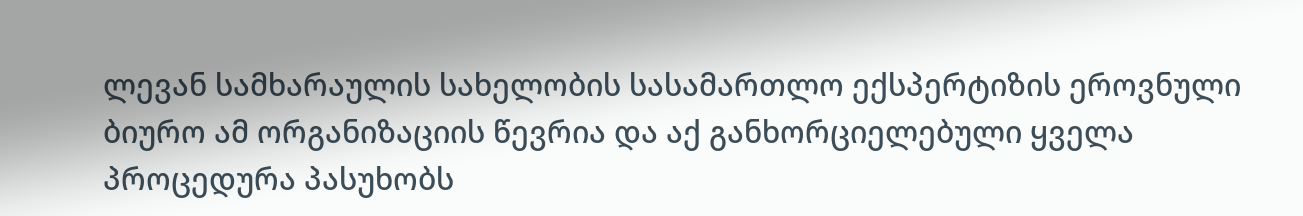ლევან სამხარაულის სახელობის სასამართლო ექსპერტიზის ეროვნული ბიურო ამ ორგანიზაციის წევრია და აქ განხორციელებული ყველა პროცედურა პასუხობს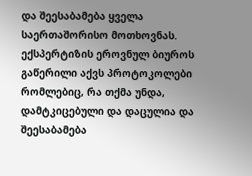და შეესაბამება ყველა საერთაშორისო მოთხოვნას. ექსპერტიზის ეროვნულ ბიუროს გაწერილი აქვს პროტოკოლები რომლებიც, რა თქმა უნდა, დამტკიცებული და დაცულია და შეესაბამება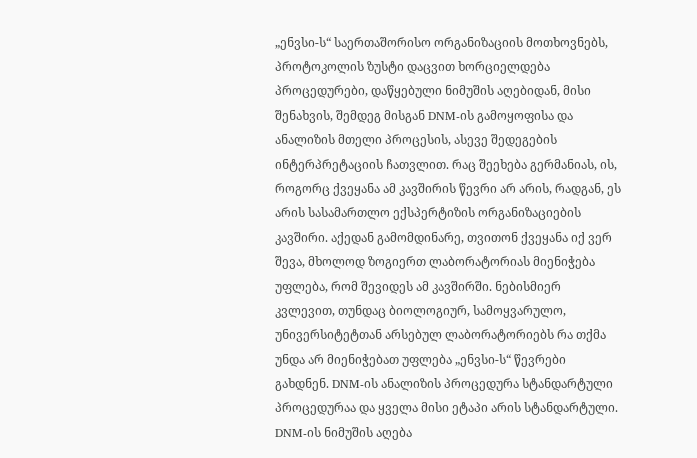„ენვსი-ს“ საერთაშორისო ორგანიზაციის მოთხოვნებს, პროტოკოლის ზუსტი დაცვით ხორციელდება პროცედურები, დაწყებული ნიმუშის აღებიდან, მისი შენახვის, შემდეგ მისგან DNM-ის გამოყოფისა და ანალიზის მთელი პროცესის, ასევე შედეგების ინტერპრეტაციის ჩათვლით. რაც შეეხება გერმანიას, ის, როგორც ქვეყანა ამ კავშირის წევრი არ არის, რადგან, ეს არის სასამართლო ექსპერტიზის ორგანიზაციების კავშირი. აქედან გამომდინარე, თვითონ ქვეყანა იქ ვერ შევა, მხოლოდ ზოგიერთ ლაბორატორიას მიენიჭება უფლება, რომ შევიდეს ამ კავშირში. ნებისმიერ კვლევით, თუნდაც ბიოლოგიურ, სამოყვარულო, უნივერსიტეტთან არსებულ ლაბორატორიებს რა თქმა უნდა არ მიენიჭებათ უფლება „ენვსი-ს“ წევრები გახდნენ. DNM-ის ანალიზის პროცედურა სტანდარტული პროცედურაა და ყველა მისი ეტაპი არის სტანდარტული. DNM-ის ნიმუშის აღება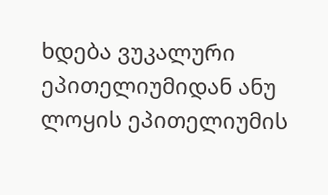ხდება ვუკალური ეპითელიუმიდან ანუ ლოყის ეპითელიუმის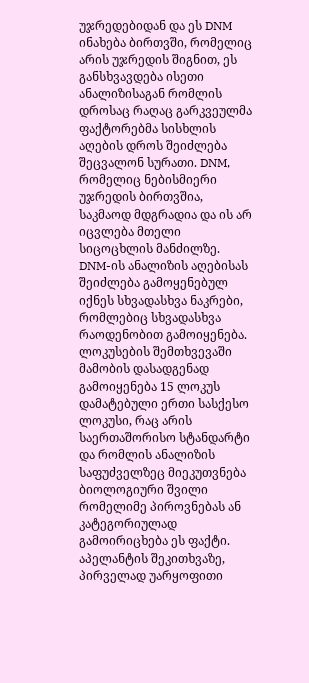უჯრედებიდან და ეს DNM ინახება ბირთვში, რომელიც არის უჯრედის შიგნით, ეს განსხვავდება ისეთი ანალიზისაგან რომლის დროსაც რაღაც გარკვეულმა ფაქტორებმა სისხლის აღების დროს შეიძლება შეცვალონ სურათი. DNM, რომელიც ნებისმიერი უჯრედის ბირთვშია, საკმაოდ მდგრადია და ის არ იცვლება მთელი სიცოცხლის მანძილზე. DNM-ის ანალიზის აღებისას შეიძლება გამოყენებულ იქნეს სხვადასხვა ნაკრები, რომლებიც სხვადასხვა რაოდენობით გამოიყენება. ლოკუსების შემთხვევაში მამობის დასადგენად გამოიყენება 15 ლოკუს დამატებული ერთი სასქესო ლოკუსი, რაც არის საერთაშორისო სტანდარტი და რომლის ანალიზის საფუძველზეც მიეკუთვნება ბიოლოგიური შვილი რომელიმე პიროვნებას ან კატეგორიულად გამოირიცხება ეს ფაქტი. აპელანტის შეკითხვაზე, პირველად უარყოფითი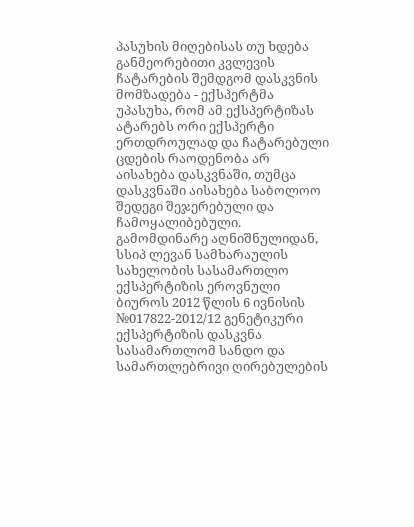პასუხის მიღებისას თუ ხდება განმეორებითი კვლევის ჩატარების შემდგომ დასკვნის მომზადება - ექსპერტმა უპასუხა, რომ ამ ექსპერტიზას ატარებს ორი ექსპერტი ერთდროულად და ჩატარებული ცდების რაოდენობა არ აისახება დასკვნაში, თუმცა დასკვნაში აისახება საბოლოო შედეგი შეჯერებული და ჩამოყალიბებული. გამომდინარე აღნიშნულიდან, სსიპ ლევან სამხარაულის სახელობის სასამართლო ექსპერტიზის ეროვნული ბიუროს 2012 წლის 6 ივნისის №017822-2012/12 გენეტიკური ექსპერტიზის დასკვნა სასამართლომ სანდო და სამართლებრივი ღირებულების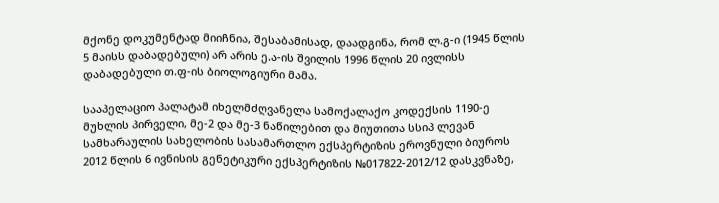მქონე დოკუმენტად მიიჩნია, შესაბამისად, დაადგინა, რომ ლ.გ-ი (1945 წლის 5 მაისს დაბადებული) არ არის ე.ა-ის შვილის 1996 წლის 20 ივლისს დაბადებული თ.ფ-ის ბიოლოგიური მამა.

სააპელაციო პალატამ იხელმძღვანელა სამოქალაქო კოდექსის 1190-ე მუხლის პირველი, მე-2 და მე-3 ნაწილებით და მიუთითა სსიპ ლევან სამხარაულის სახელობის სასამართლო ექსპერტიზის ეროვნული ბიუროს 2012 წლის 6 ივნისის გენეტიკური ექსპერტიზის №017822-2012/12 დასკვნაზე,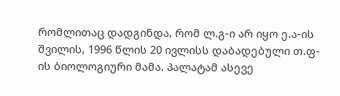რომლითაც დადგინდა, რომ ლ.გ-ი არ იყო ე.ა-ის შვილის, 1996 წლის 20 ივლისს დაბადებული თ.ფ-ის ბიოლოგიური მამა. პალატამ ასევე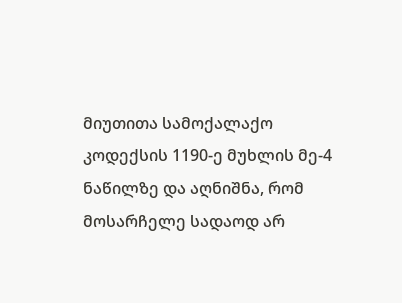მიუთითა სამოქალაქო კოდექსის 1190-ე მუხლის მე-4 ნაწილზე და აღნიშნა, რომ მოსარჩელე სადაოდ არ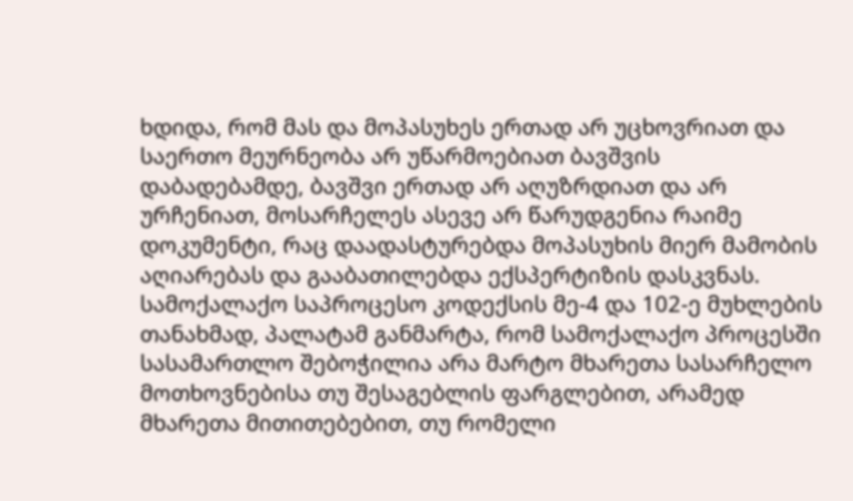ხდიდა, რომ მას და მოპასუხეს ერთად არ უცხოვრიათ და საერთო მეურნეობა არ უწარმოებიათ ბავშვის დაბადებამდე, ბავშვი ერთად არ აღუზრდიათ და არ ურჩენიათ, მოსარჩელეს ასევე არ წარუდგენია რაიმე დოკუმენტი, რაც დაადასტურებდა მოპასუხის მიერ მამობის აღიარებას და გააბათილებდა ექსპერტიზის დასკვნას. სამოქალაქო საპროცესო კოდექსის მე-4 და 102-ე მუხლების თანახმად, პალატამ განმარტა, რომ სამოქალაქო პროცესში სასამართლო შებოჭილია არა მარტო მხარეთა სასარჩელო მოთხოვნებისა თუ შესაგებლის ფარგლებით, არამედ მხარეთა მითითებებით, თუ რომელი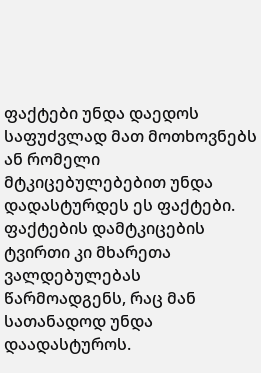ფაქტები უნდა დაედოს საფუძვლად მათ მოთხოვნებს ან რომელი მტკიცებულებებით უნდა დადასტურდეს ეს ფაქტები. ფაქტების დამტკიცების ტვირთი კი მხარეთა ვალდებულებას წარმოადგენს, რაც მან სათანადოდ უნდა დაადასტუროს.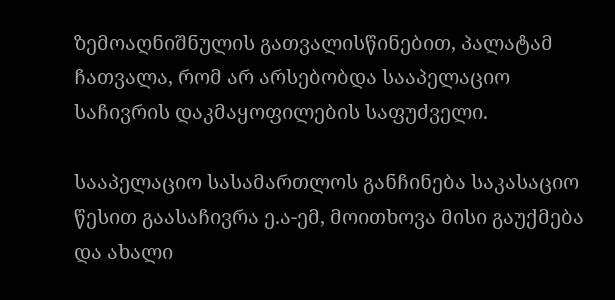ზემოაღნიშნულის გათვალისწინებით, პალატამ ჩათვალა, რომ არ არსებობდა სააპელაციო საჩივრის დაკმაყოფილების საფუძველი.

სააპელაციო სასამართლოს განჩინება საკასაციო წესით გაასაჩივრა ე.ა-ემ, მოითხოვა მისი გაუქმება და ახალი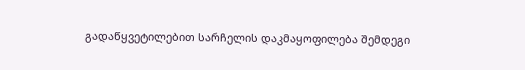გადაწყვეტილებით სარჩელის დაკმაყოფილება შემდეგი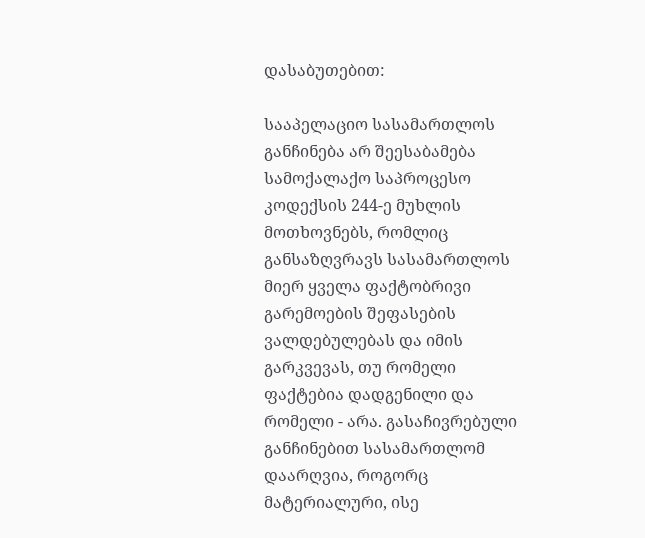დასაბუთებით:

სააპელაციო სასამართლოს განჩინება არ შეესაბამება სამოქალაქო საპროცესო კოდექსის 244-ე მუხლის მოთხოვნებს, რომლიც განსაზღვრავს სასამართლოს მიერ ყველა ფაქტობრივი გარემოების შეფასების ვალდებულებას და იმის გარკვევას, თუ რომელი ფაქტებია დადგენილი და რომელი - არა. გასაჩივრებული განჩინებით სასამართლომ დაარღვია, როგორც მატერიალური, ისე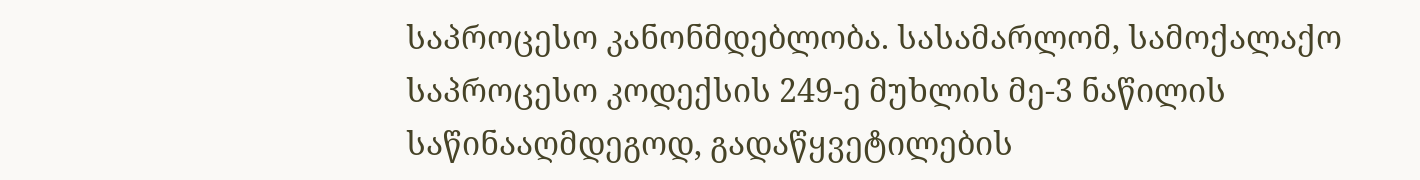საპროცესო კანონმდებლობა. სასამარლომ, სამოქალაქო საპროცესო კოდექსის 249-ე მუხლის მე-3 ნაწილის საწინააღმდეგოდ, გადაწყვეტილების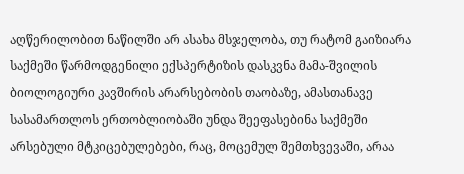აღწერილობით ნაწილში არ ასახა მსჯელობა, თუ რატომ გაიზიარა საქმეში წარმოდგენილი ექსპერტიზის დასკვნა მამა-შვილის ბიოლოგიური კავშირის არარსებობის თაობაზე, ამასთანავე სასამართლოს ერთობლიობაში უნდა შეეფასებინა საქმეში არსებული მტკიცებულებები, რაც, მოცემულ შემთხვევაში, არაა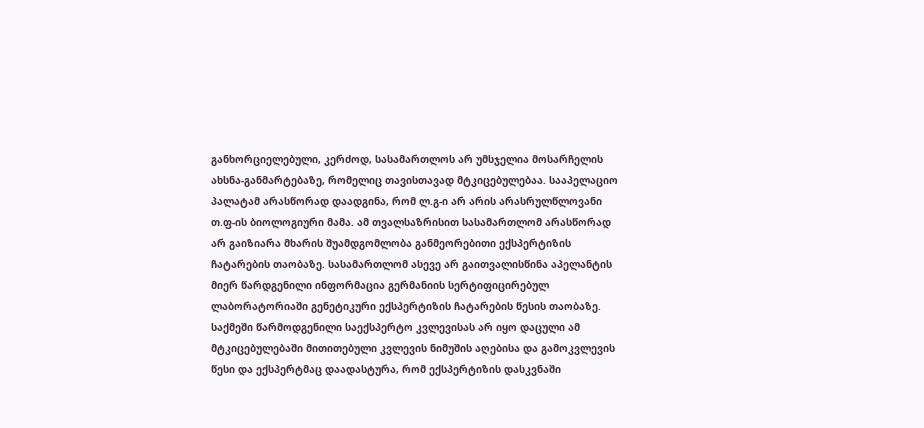განხორციელებული, კერძოდ, სასამართლოს არ უმსჯელია მოსარჩელის ახსნა-განმარტებაზე, რომელიც თავისთავად მტკიცებულებაა. სააპელაციო პალატამ არასწორად დაადგინა, რომ ლ.გ-ი არ არის არასრულწლოვანი თ.ფ-ის ბიოლოგიური მამა. ამ თვალსაზრისით სასამართლომ არასწორად არ გაიზიარა მხარის შუამდგომლობა განმეორებითი ექსპერტიზის ჩატარების თაობაზე. სასამართლომ ასევე არ გაითვალისწინა აპელანტის მიერ წარდგენილი ინფორმაცია გერმანიის სერტიფიცირებულ ლაბორატორიაში გენეტიკური ექსპერტიზის ჩატარების წესის თაობაზე. საქმეში წარმოდგენილი საექსპერტო კვლევისას არ იყო დაცული ამ მტკიცებულებაში მითითებული კვლევის ნიმუშის აღებისა და გამოკვლევის წესი და ექსპერტმაც დაადასტურა, რომ ექსპერტიზის დასკვნაში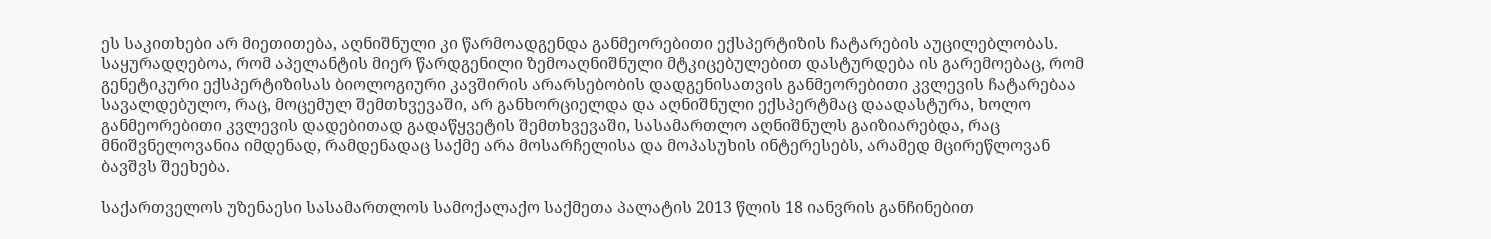ეს საკითხები არ მიეთითება, აღნიშნული კი წარმოადგენდა განმეორებითი ექსპერტიზის ჩატარების აუცილებლობას. საყურადღებოა, რომ აპელანტის მიერ წარდგენილი ზემოაღნიშნული მტკიცებულებით დასტურდება ის გარემოებაც, რომ გენეტიკური ექსპერტიზისას ბიოლოგიური კავშირის არარსებობის დადგენისათვის განმეორებითი კვლევის ჩატარებაა სავალდებულო, რაც, მოცემულ შემთხვევაში, არ განხორციელდა და აღნიშნული ექსპერტმაც დაადასტურა, ხოლო განმეორებითი კვლევის დადებითად გადაწყვეტის შემთხვევაში, სასამართლო აღნიშნულს გაიზიარებდა, რაც მნიშვნელოვანია იმდენად, რამდენადაც საქმე არა მოსარჩელისა და მოპასუხის ინტერესებს, არამედ მცირეწლოვან ბავშვს შეეხება.

საქართველოს უზენაესი სასამართლოს სამოქალაქო საქმეთა პალატის 2013 წლის 18 იანვრის განჩინებით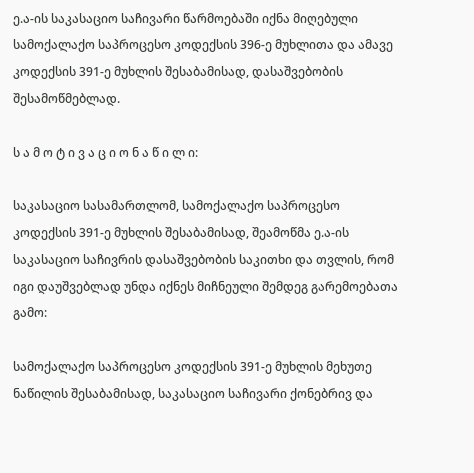ე.ა-ის საკასაციო საჩივარი წარმოებაში იქნა მიღებული სამოქალაქო საპროცესო კოდექსის 396-ე მუხლითა და ამავე კოდექსის 391-ე მუხლის შესაბამისად, დასაშვებობის შესამოწმებლად.

ს ა მ ო ტ ი ვ ა ც ი ო ნ ა წ ი ლ ი:

საკასაციო სასამართლომ, სამოქალაქო საპროცესო კოდექსის 391-ე მუხლის შესაბამისად, შეამოწმა ე.ა-ის საკასაციო საჩივრის დასაშვებობის საკითხი და თვლის, რომ იგი დაუშვებლად უნდა იქნეს მიჩნეული შემდეგ გარემოებათა გამო:

სამოქალაქო საპროცესო კოდექსის 391-ე მუხლის მეხუთე ნაწილის შესაბამისად, საკასაციო საჩივარი ქონებრივ და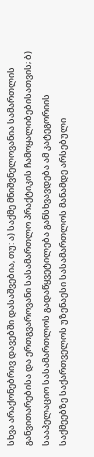სხვა არაქონებრივ დავებში დასაშვებია, თუ: ა) საქმე მნიშვნელოვანია სამართლის განვითარებისა და ერთგვაროვანი სასამართლო პრაქტიკის ჩამოყალიბებისათვის; ბ) სააპელაციო სასამართლოს გადაწყვეტილება განსხვავდება ამ კატეგორიის საქმეებზე საქართველოს უზენაესი სასამართლოს მანამდე არსებული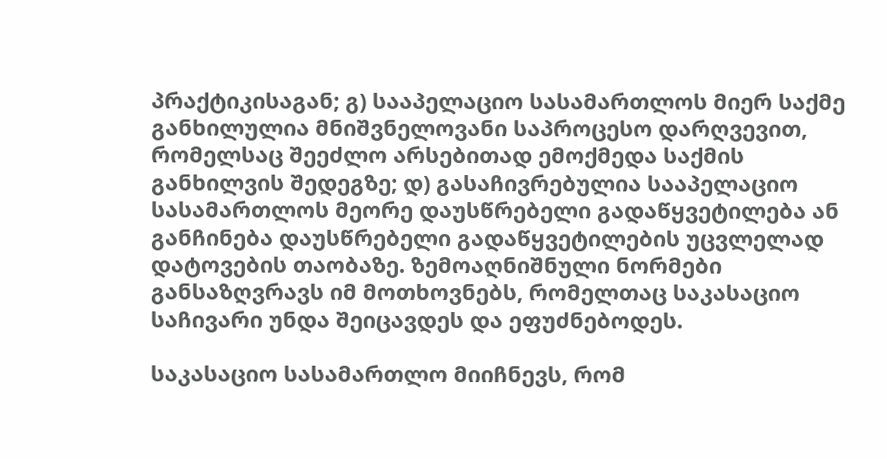პრაქტიკისაგან; გ) სააპელაციო სასამართლოს მიერ საქმე განხილულია მნიშვნელოვანი საპროცესო დარღვევით, რომელსაც შეეძლო არსებითად ემოქმედა საქმის განხილვის შედეგზე; დ) გასაჩივრებულია სააპელაციო სასამართლოს მეორე დაუსწრებელი გადაწყვეტილება ან განჩინება დაუსწრებელი გადაწყვეტილების უცვლელად დატოვების თაობაზე. ზემოაღნიშნული ნორმები განსაზღვრავს იმ მოთხოვნებს, რომელთაც საკასაციო საჩივარი უნდა შეიცავდეს და ეფუძნებოდეს.

საკასაციო სასამართლო მიიჩნევს, რომ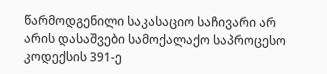წარმოდგენილი საკასაციო საჩივარი არ არის დასაშვები სამოქალაქო საპროცესო კოდექსის 391-ე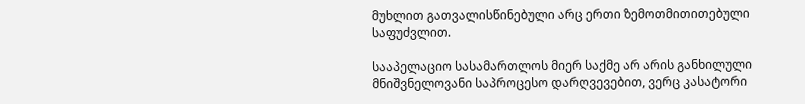მუხლით გათვალისწინებული არც ერთი ზემოთმითითებული საფუძვლით.

სააპელაციო სასამართლოს მიერ საქმე არ არის განხილული მნიშვნელოვანი საპროცესო დარღვევებით, ვერც კასატორი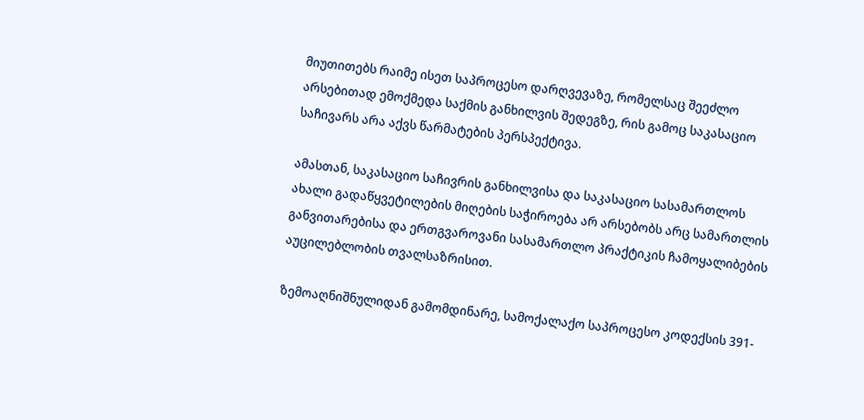მიუთითებს რაიმე ისეთ საპროცესო დარღვევაზე, რომელსაც შეეძლო არსებითად ემოქმედა საქმის განხილვის შედეგზე, რის გამოც საკასაციო საჩივარს არა აქვს წარმატების პერსპექტივა.

ამასთან, საკასაციო საჩივრის განხილვისა და საკასაციო სასამართლოს ახალი გადაწყვეტილების მიღების საჭიროება არ არსებობს არც სამართლის განვითარებისა და ერთგვაროვანი სასამართლო პრაქტიკის ჩამოყალიბების აუცილებლობის თვალსაზრისით.

ზემოაღნიშნულიდან გამომდინარე, სამოქალაქო საპროცესო კოდექსის 391-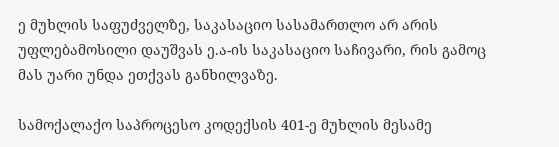ე მუხლის საფუძველზე, საკასაციო სასამართლო არ არის უფლებამოსილი დაუშვას ე.ა-ის საკასაციო საჩივარი, რის გამოც მას უარი უნდა ეთქვას განხილვაზე.

სამოქალაქო საპროცესო კოდექსის 401-ე მუხლის მესამე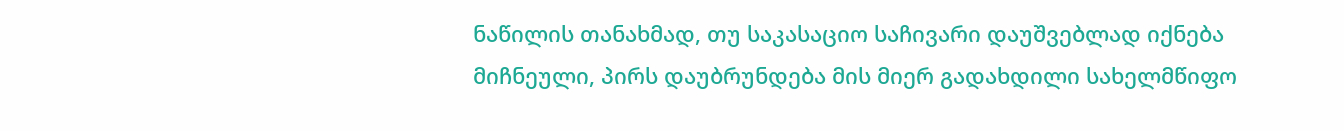ნაწილის თანახმად, თუ საკასაციო საჩივარი დაუშვებლად იქნება მიჩნეული, პირს დაუბრუნდება მის მიერ გადახდილი სახელმწიფო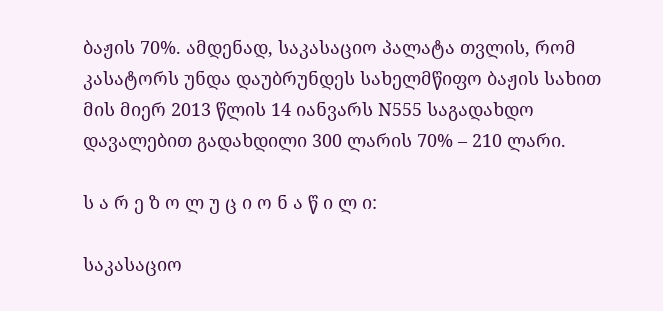ბაჟის 70%. ამდენად, საკასაციო პალატა თვლის, რომ კასატორს უნდა დაუბრუნდეს სახელმწიფო ბაჟის სახით მის მიერ 2013 წლის 14 იანვარს N555 საგადახდო დავალებით გადახდილი 300 ლარის 70% – 210 ლარი.

ს ა რ ე ზ ო ლ უ ც ი ო ნ ა წ ი ლ ი:

საკასაციო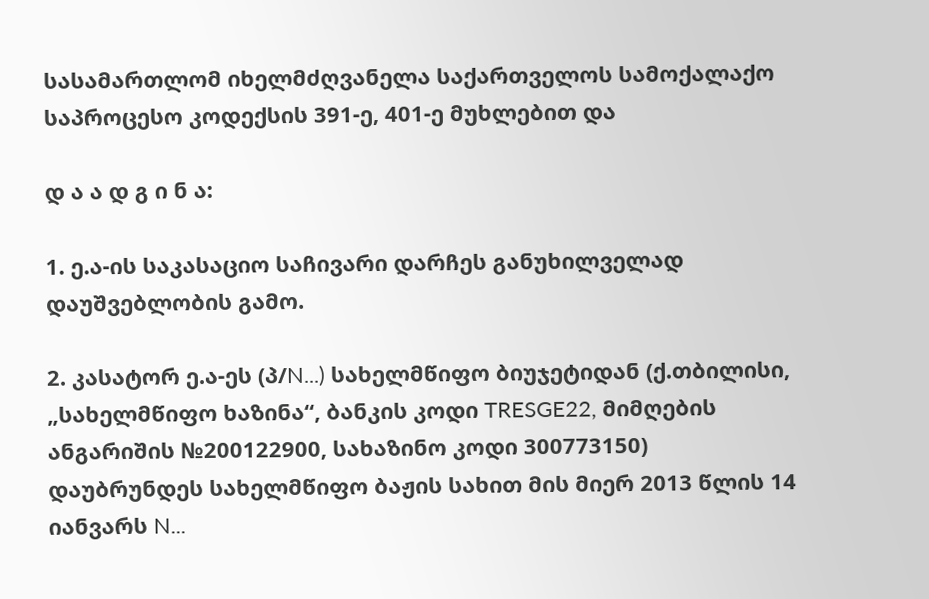სასამართლომ იხელმძღვანელა საქართველოს სამოქალაქო საპროცესო კოდექსის 391-ე, 401-ე მუხლებით და

დ ა ა დ გ ი ნ ა:

1. ე.ა-ის საკასაციო საჩივარი დარჩეს განუხილველად დაუშვებლობის გამო.

2. კასატორ ე.ა-ეს (პ/N...) სახელმწიფო ბიუჯეტიდან (ქ.თბილისი, „სახელმწიფო ხაზინა“, ბანკის კოდი TRESGE22, მიმღების ანგარიშის №200122900, სახაზინო კოდი 300773150) დაუბრუნდეს სახელმწიფო ბაჟის სახით მის მიერ 2013 წლის 14 იანვარს N...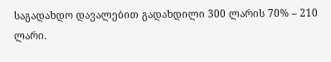საგადახდო დავალებით გადახდილი 300 ლარის 70% – 210 ლარი.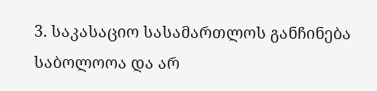3. საკასაციო სასამართლოს განჩინება საბოლოოა და არ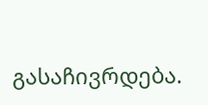გასაჩივრდება.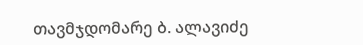თავმჯდომარე ბ. ალავიძე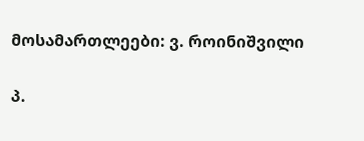მოსამართლეები: ვ. როინიშვილი

პ.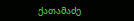ქათამაძე